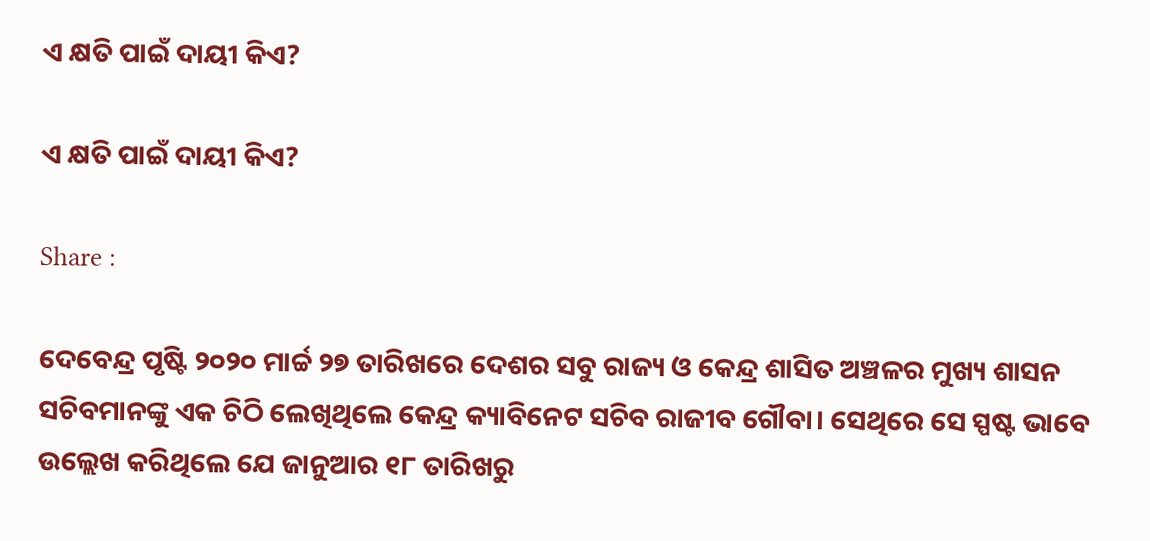ଏ କ୍ଷତି ପାଇଁ ଦାୟୀ କିଏ?

ଏ କ୍ଷତି ପାଇଁ ଦାୟୀ କିଏ?

Share :

ଦେବେନ୍ଦ୍ର ପୃଷ୍ଟି ୨୦୨୦ ମାର୍ଚ୍ଚ ୨୭ ତାରିଖରେ ଦେଶର ସବୁ ରାଜ୍ୟ ଓ କେନ୍ଦ୍ର ଶାସିତ ଅଞ୍ଚଳର ମୁଖ୍ୟ ଶାସନ ସଚିବମାନଙ୍କୁ ଏକ ଚିଠି ଲେଖିଥିଲେ କେନ୍ଦ୍ର କ୍ୟାବିନେଟ ସଚିବ ରାଜୀବ ଗୌବା। ସେଥିରେ ସେ ସ୍ପଷ୍ଟ ଭାବେ ଉଲ୍ଲେଖ କରିଥିଲେ ଯେ ଜାନୁଆର ୧୮ ତାରିଖରୁ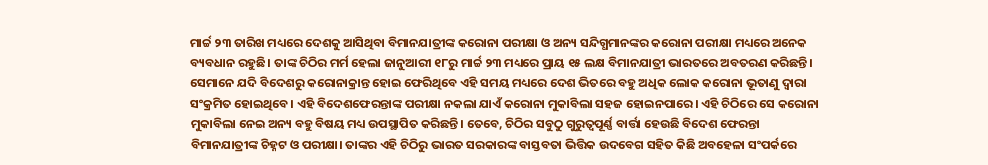ମାର୍ଚ୍ଚ ୨୩ ତାରିଖ ମଧ୍ୟରେ ଦେଶକୁ ଆସିଥିବା ବିମାନଯାତ୍ରୀଙ୍କ କରୋନା ପରୀକ୍ଷା ଓ ଅନ୍ୟ ସନ୍ଦିଗ୍ଧମାନଙ୍କର କରୋନା ପରୀକ୍ଷା ମଧ୍ୟରେ ଅନେକ ବ୍ୟବଧାନ ରହୁଛି। ତାଙ୍କ ଚିଠିର ମର୍ମ ହେଲା ଜାନୁଆରୀ ୧୮ରୁ ମାର୍ଚ୍ଚ ୨୩ ମଧ୍ୟରେ ପ୍ରାୟ ୧୫ ଲକ୍ଷ ବିମାନଯାତ୍ରୀ ଭାରତରେ ଅବତରଣ କରିଛନ୍ତି। ସେମାନେ ଯଦି ବିଦେଶରୁ କରୋନାକ୍ରାନ୍ତ ହୋଇ ଫେରିଥିବେ ଏହି ସମୟ ମଧ୍ୟରେ ଦେଶ ଭିତରେ ବହୁ ଅଧିକ ଲୋକ କରୋନା ଭୂତାଣୁ ଦ୍ୱାରା ସଂକ୍ରମିତ ହୋଇଥିବେ। ଏହି ବିଦେଶଫେରନ୍ତାଙ୍କ ପରୀକ୍ଷା ନକଲା ଯାଏଁ କରୋନା ମୁକାବିଲା ସହଜ ହୋଇନପାରେ। ଏହି ଚିଠିରେ ସେ କରୋନା ମୁକାବିଲା ନେଇ ଅନ୍ୟ ବହୁ ବିଷୟ ମଧ୍ୟ ଉପସ୍ଥାପିତ କରିଛନ୍ତି। ତେବେ, ଚିଠିର ସବୁଠୁ ଗୁରୁତ୍ୱପୂର୍ଣ୍ଣ ବାର୍ତ୍ତା ହେଉଛି ବିଦେଶ ଫେରନ୍ତା ବିମାନଯାତ୍ରୀଙ୍କ ଚିହ୍ନଟ ଓ ପରୀକ୍ଷା। ତାଙ୍କର ଏହି ଚିଠିରୁ ଭାରତ ସରକାରଙ୍କ ବାସ୍ତବତା ଭିତ୍ତିକ ଉଦବେଗ ସହିତ କିଛି ଅବହେଳା ସଂପର୍କରେ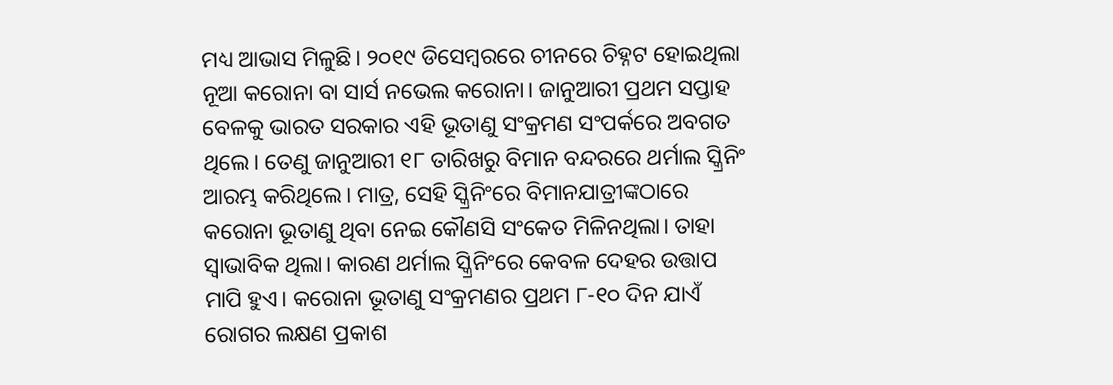ମଧ୍ୟ ଆଭାସ ମିଳୁଛି। ୨୦୧୯ ଡିସେମ୍ବରରେ ଚୀନରେ ଚିହ୍ନଟ ହୋଇଥିଲା ନୂଆ କରୋନା ବା ସାର୍ସ ନଭେଲ କରୋନା। ଜାନୁଆରୀ ପ୍ରଥମ ସପ୍ତାହ ବେଳକୁ ଭାରତ ସରକାର ଏହି ଭୂତାଣୁ ସଂକ୍ରମଣ ସଂପର୍କରେ ଅବଗତ ଥିଲେ। ତେଣୁ ଜାନୁଆରୀ ୧୮ ତାରିଖରୁ ବିମାନ ବନ୍ଦରରେ ଥର୍ମାଲ ସ୍କ୍ରିନିଂ ଆରମ୍ଭ କରିଥିଲେ। ମାତ୍ର, ସେହି ସ୍କ୍ରିନିଂରେ ବିମାନଯାତ୍ରୀଙ୍କଠାରେ କରୋନା ଭୂତାଣୁ ଥିବା ନେଇ କୌଣସି ସଂକେତ ମିଳିନଥିଲା। ତାହା ସ୍ୱାଭାବିକ ଥିଲା। କାରଣ ଥର୍ମାଲ ସ୍କ୍ରିନିଂରେ କେବଳ ଦେହର ଉତ୍ତାପ ମାପି ହୁଏ। କରୋନା ଭୂତାଣୁ ସଂକ୍ରମଣର ପ୍ରଥମ ୮-୧୦ ଦିନ ଯାଏଁ ରୋଗର ଲକ୍ଷଣ ପ୍ରକାଶ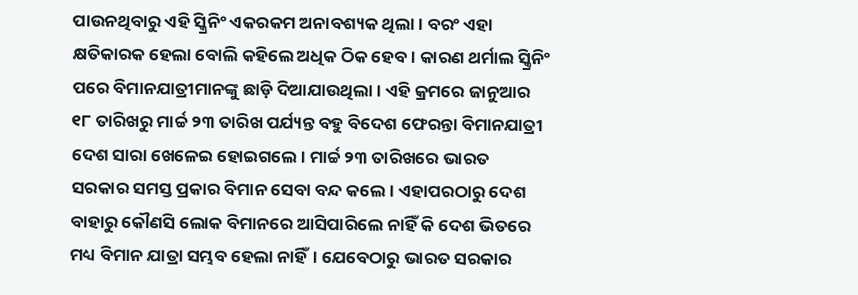ପାଉନଥିବାରୁ ଏହି ସ୍କ୍ରିନିଂ ଏକରକମ ଅନାବଶ୍ୟକ ଥିଲା। ବରଂ ଏହା କ୍ଷତିକାରକ ହେଲା ବୋଲି କହିଲେ ଅଧିକ ଠିକ ହେବ। କାରଣ ଥର୍ମାଲ ସ୍କ୍ରିନିଂ ପରେ ବିମାନଯାତ୍ରୀମାନଙ୍କୁ ଛାଡ଼ି ଦିଆଯାଉଥିଲା। ଏହି କ୍ରମରେ ଜାନୁଆର ୧୮ ତାରିଖରୁ ମାର୍ଚ୍ଚ ୨୩ ତାରିଖ ପର୍ଯ୍ୟନ୍ତ ବହୁ ବିଦେଶ ଫେରନ୍ତା ବିମାନଯାତ୍ରୀ ଦେଶ ସାରା ଖେଳେଇ ହୋଇଗଲେ। ମାର୍ଚ୍ଚ ୨୩ ତାରିଖରେ ଭାରତ ସରକାର ସମସ୍ତ ପ୍ରକାର ବିମାନ ସେବା ବନ୍ଦ କଲେ। ଏହାପରଠାରୁ ଦେଶ ବାହାରୁ କୌଣସି ଲୋକ ବିମାନରେ ଆସିପାରିଲେ ନାହିଁ କି ଦେଶ ଭିତରେ ମଧ୍ୟ ବିମାନ ଯାତ୍ରା ସମ୍ଭବ ହେଲା ନାହିଁ। ଯେବେଠାରୁ ଭାରତ ସରକାର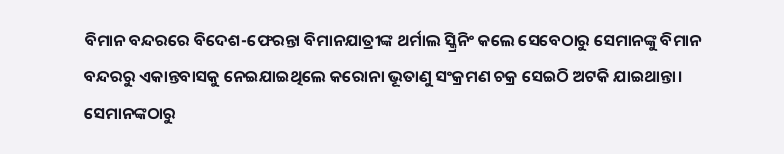ବିମାନ ବନ୍ଦରରେ ବିଦେଶ-ଫେରନ୍ତା ବିମାନଯାତ୍ରୀଙ୍କ ଥର୍ମାଲ ସ୍କ୍ରିନିଂ କଲେ ସେବେଠାରୁ ସେମାନଙ୍କୁ ବିମାନ ବନ୍ଦରରୁ ଏକାନ୍ତବାସକୁ ନେଇଯାଇଥିଲେ କରୋନା ଭୂତାଣୁ ସଂକ୍ରମଣ ଚକ୍ର ସେଇଠି ଅଟକି ଯାଇଥାନ୍ତା। ସେମାନଙ୍କଠାରୁ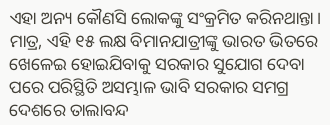ଏହା ଅନ୍ୟ କୌଣସି ଲୋକଙ୍କୁ ସଂକ୍ରମିତ କରିନଥାନ୍ତା। ମାତ୍ର, ଏହି ୧୫ ଲକ୍ଷ ବିମାନଯାତ୍ରୀଙ୍କୁ ଭାରତ ଭିତରେ ଖେଳେଇ ହୋଇଯିବାକୁ ସରକାର ସୁଯୋଗ ଦେବା ପରେ ପରିସ୍ଥିତି ଅସମ୍ଭାଳ ଭାବି ସରକାର ସମଗ୍ର ଦେଶରେ ତାଲାବନ୍ଦ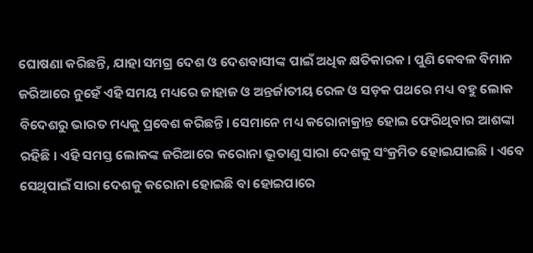ଘୋଷଣା କରିଛନ୍ତି, ଯାହା ସମଗ୍ର ଦେଶ ଓ ଦେଶବାସୀଙ୍କ ପାଇଁ ଅଧିକ କ୍ଷତିକାରକ। ପୁଣି କେବଳ ବିମାନ ଜରିଆରେ ନୁହେଁ ଏହି ସମୟ ମଧ୍ୟରେ ଜାହାଜ ଓ ଅନ୍ତର୍ଜାତୀୟ ରେଳ ଓ ସଡ଼କ ପଥରେ ମଧ୍ୟ ବହୁ ଲୋକ ବିଦେଶରୁ ଭାରତ ମଧ୍ୟକୁ ପ୍ରବେଶ କରିଛନ୍ତି। ସେମାନେ ମଧ୍ୟ କରୋନାକ୍ରାନ୍ତ ହୋଇ ଫେରିଥିବାର ଆଶଙ୍କା ରହିଛି। ଏହି ସମସ୍ତ ଲୋକଙ୍କ ଜରିଆରେ କରୋନା ଭୂତାଣୁ ସାରା ଦେଶକୁ ସଂକ୍ରମିତ ହୋଇଯାଇଛି। ଏବେ ସେଥିପାଇଁ ସାରା ଦେଶକୁ କରୋନା ହୋଇଛି ବା ହୋଇପାରେ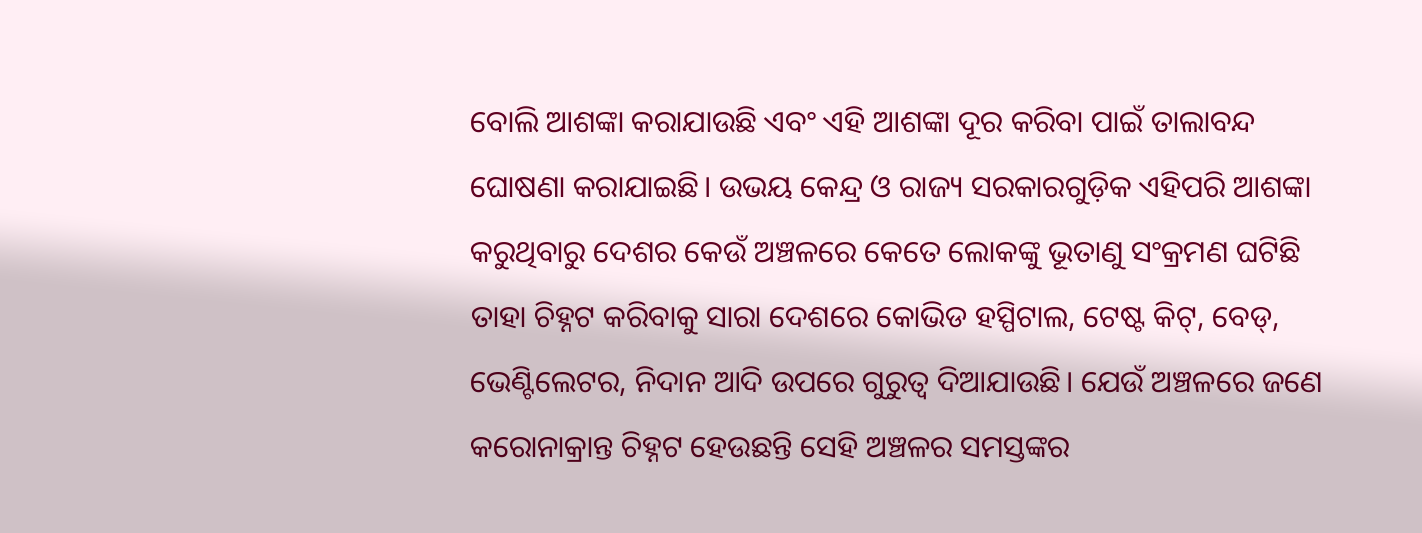ବୋଲି ଆଶଙ୍କା କରାଯାଉଛି ଏବଂ ଏହି ଆଶଙ୍କା ଦୂର କରିବା ପାଇଁ ତାଲାବନ୍ଦ ଘୋଷଣା କରାଯାଇଛି। ଉଭୟ କେନ୍ଦ୍ର ଓ ରାଜ୍ୟ ସରକାରଗୁଡ଼ିକ ଏହିପରି ଆଶଙ୍କା କରୁଥିବାରୁ ଦେଶର କେଉଁ ଅଞ୍ଚଳରେ କେତେ ଲୋକଙ୍କୁ ଭୂତାଣୁ ସଂକ୍ରମଣ ଘଟିଛି ତାହା ଚିହ୍ନଟ କରିବାକୁ ସାରା ଦେଶରେ କୋଭିଡ ହସ୍ପିଟାଲ, ଟେଷ୍ଟ କିଟ୍‌, ବେଡ୍‌, ଭେଣ୍ଟିଲେଟର, ନିଦାନ ଆଦି ଉପରେ ଗୁରୁତ୍ୱ ଦିଆଯାଉଛି। ଯେଉଁ ଅଞ୍ଚଳରେ ଜଣେ କରୋନାକ୍ରାନ୍ତ ଚିହ୍ନଟ ହେଉଛନ୍ତି ସେହି ଅଞ୍ଚଳର ସମସ୍ତଙ୍କର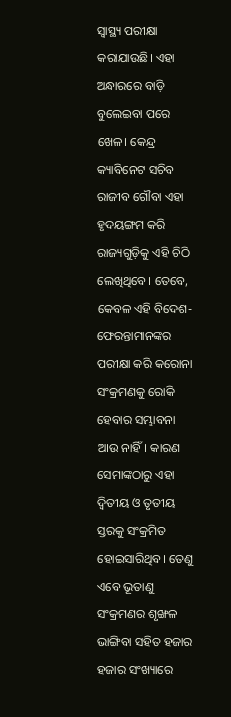ସ୍ୱାସ୍ଥ୍ୟ ପରୀକ୍ଷା କରାଯାଉଛି। ଏହା ଅନ୍ଧାରରେ ବାଡ଼ି ବୁଲେଇବା ପରେ ଖେଳ। କେନ୍ଦ୍ର କ୍ୟାବିନେଟ ସଚିବ ରାଜୀବ ଗୌବା ଏହା ହୃଦୟଙ୍ଗମ କରି ରାଜ୍ୟଗୁଡ଼ିକୁ ଏହି ଚିଠି ଲେଖିଥିବେ। ତେବେ, କେବଳ ଏହି ବିଦେଶ-ଫେରନ୍ତାମାନଙ୍କର ପରୀକ୍ଷା କରି କରୋନା ସଂକ୍ରମଣକୁ ରୋକି ହେବାର ସମ୍ଭାବନା ଆଉ ନାହିଁ। କାରଣ ସେମାଙ୍କଠାରୁ ଏହା ଦ୍ୱିତୀୟ ଓ ତୃତୀୟ ସ୍ତରକୁ ସଂକ୍ରମିତ ହୋଇସାରିଥିବ। ତେଣୁ ଏବେ ଭୂତାଣୁ ସଂକ୍ରମଣର ଶୃଙ୍ଖଳ ଭାଙ୍ଗିବା ସହିତ ହଜାର ହଜାର ସଂଖ୍ୟାରେ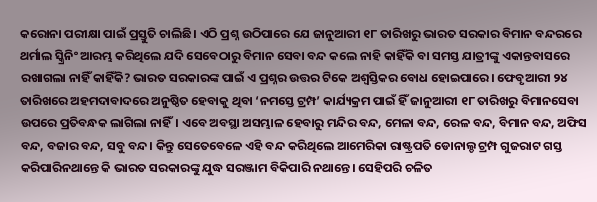କରୋନା ପରୀକ୍ଷା ପାଇଁ ପ୍ରସ୍ତୁତି ଚାଲିଛି। ଏଠି ପ୍ରଶ୍ନ ଉଠିପାରେ ଯେ ଜାନୁଆରୀ ୧୮ ତାରିଖରୁ ଭାରତ ସରକାର ବିମାନ ବନ୍ଦରରେ ଥର୍ମାଲ ସ୍କ୍ରିନିଂ ଆରମ୍ଭ କରିଥିଲେ ଯଦି ସେବେଠାରୁ ବିମାନ ସେବା ବନ୍ଦ କଲେ ନାହି କାହିଁକି ବା ସମସ୍ତ ଯାତ୍ରୀଙ୍କୁ ଏକାନ୍ତବାସରେ ରଖାଗଲା ନାହିଁ କାହିଁକି? ଭାରତ ସରକାରଙ୍କ ପାଇଁ ଏ ପ୍ରଶ୍ନର ଉତ୍ତର ଟିକେ ଅଶ୍ୱସ୍ତିକର ବୋଧ ହୋଇପାରେ। ଫେବୃଆରୀ ୨୪ ତାରିଖରେ ଅହମଦାବାଦରେ ଅନୁଷ୍ଠିତ ହେବାକୁ ଥିବା ‘ନମସ୍ତେ ଟ୍ରମ୍ପ’ କାର୍ଯ୍ୟକ୍ରମ ପାଇଁ ହିଁ ଜାନୁଆରୀ ୧୮ ତାରିଖରୁ ବିମାନସେବା ଉପରେ ପ୍ରତିବନ୍ଧକ ଲାଗିଲା ନାହିଁ। ଏବେ ଅବସ୍ଥା ଅସମ୍ଭାଳ ହେବାରୁ ମନ୍ଦିର ବନ୍ଦ, ମେଳା ବନ୍ଦ, ରେଳ ବନ୍ଦ, ବିମାନ ବନ୍ଦ, ଅଫିସ ବନ୍ଦ, ବଜାର ବନ୍ଦ, ସବୁ ବନ୍ଦ। କିନ୍ତୁ ସେତେବେଳେ ଏହି ବନ୍ଦ କରିଥିଲେ ଆମେରିକା ରାଷ୍ଟ୍ରପତି ଡୋନାଲ୍ଡ ଟ୍ରମ୍ପ ଗୁଜରାଟ ଗସ୍ତ କରିପାରିନଥାନ୍ତେ କି ଭାରତ ସରକାରଙ୍କୁ ଯୁଦ୍ଧ ସରଞ୍ଜାମ ବିକିପାରି ନଥାନ୍ତେ। ସେହିପରି ଚଳିତ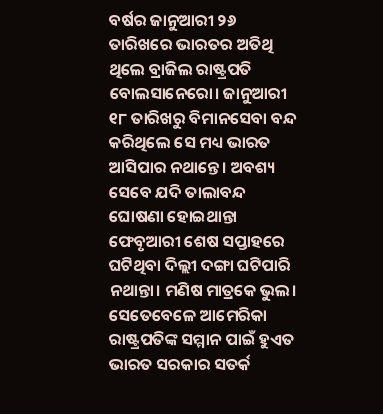ବର୍ଷର ଜାନୁଆରୀ ୨୬ ତାରିଖରେ ଭାରତର ଅତିଥି ଥିଲେ ବ୍ରାଜିଲ ରାଷ୍ଟ୍ରପତି ବୋଲସାନେରୋ। ଜାନୁଆରୀ ୧୮ ତାରିଖରୁ ବିମାନସେବା ବନ୍ଦ କରିଥିଲେ ସେ ମଧ୍ୟ ଭାରତ ଆସିପାର ନଥାନ୍ତେ। ଅବଶ୍ୟ ସେବେ ଯଦି ତାଲାବନ୍ଦ ଘୋଷଣା ହୋଇଥାନ୍ତା ଫେବୃଆରୀ ଶେଷ ସପ୍ତାହରେ ଘଟିଥିବା ଦିଲ୍ଲୀ ଦଙ୍ଗା ଘଟିପାରି ନଥାନ୍ତା। ମଣିଷ ମାତ୍ରକେ ଭୁଲ। ସେତେବେଳେ ଆମେରିକା ରାଷ୍ଟ୍ରପତିଙ୍କ ସମ୍ମାନ ପାଇଁ ହୁଏତ ଭାରତ ସରକାର ସତର୍କ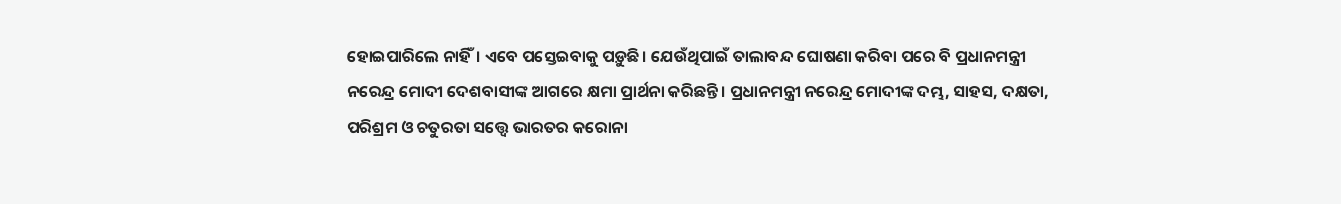ହୋଇପାରିଲେ ନାହିଁ। ଏବେ ପସ୍ତେଇବାକୁ ପଡ଼ୁଛି। ଯେଉଁଥିପାଇଁ ତାଲାବନ୍ଦ ଘୋଷଣା କରିବା ପରେ ବି ପ୍ରଧାନମନ୍ତ୍ରୀ ନରେନ୍ଦ୍ର ମୋଦୀ ଦେଶବାସୀଙ୍କ ଆଗରେ କ୍ଷମା ପ୍ରାର୍ଥନା କରିଛନ୍ତି। ପ୍ରଧାନମନ୍ତ୍ରୀ ନରେନ୍ଦ୍ର ମୋଦୀଙ୍କ ଦମ୍ଭ, ସାହସ, ଦକ୍ଷତା, ପରିଶ୍ରମ ଓ ଚତୁରତା ସତ୍ତ୍ୱେ ଭାରତର କରୋନା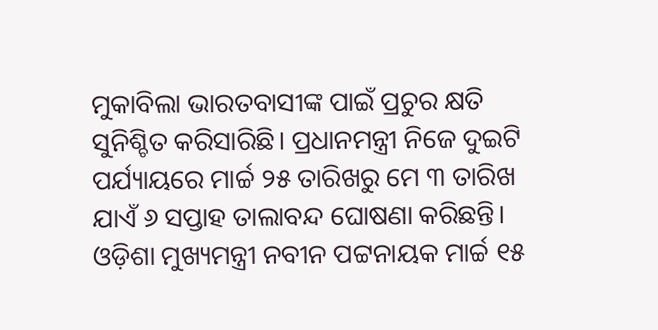ମୁକାବିଲା ଭାରତବାସୀଙ୍କ ପାଇଁ ପ୍ରଚୁର କ୍ଷତି ସୁନିଶ୍ଚିତ କରିସାରିଛି। ପ୍ରଧାନମନ୍ତ୍ରୀ ନିଜେ ଦୁଇଟି ପର୍ଯ୍ୟାୟରେ ମାର୍ଚ୍ଚ ୨୫ ତାରିଖରୁ ମେ ୩ ତାରିଖ ଯାଏଁ ୬ ସପ୍ତାହ ତାଲାବନ୍ଦ ଘୋଷଣା କରିଛନ୍ତି। ଓଡ଼ିଶା ମୁଖ୍ୟମନ୍ତ୍ରୀ ନବୀନ ପଟ୍ଟନାୟକ ମାର୍ଚ୍ଚ ୧୫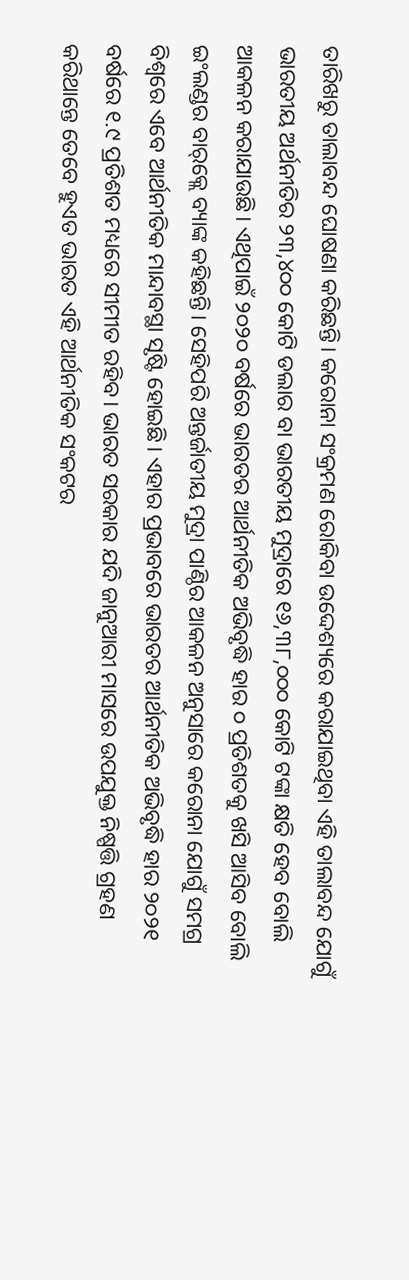ତାରିଖରୁ ତାଲାବନ୍ଦ ଘୋଷଣା କରିଛନ୍ତି। କରୋନା ସଂକ୍ରମଣ ରୋକିବା ଉଦ୍ଦେଶ୍ୟରେ କରାଯାଇଥିବା ଏହି ତାଲାବନ୍ଦ ଯୋଗୁଁ ଭାରତୀୟ ଅର୍ଥନୀତିର ୨୩,୪୦୦ କୋଟି ଡଲାର ବା ଭାରତୀୟ ମୁଦ୍ରାରେ ୧୬,୩୮,୦୦୦ କୋଟି ଟଙ୍କା କ୍ଷତି ହେବ ବୋଲି ଆକଳନ କରାଯାଉଛି। ଏଥିପାଇଁ ୨୦୨୦ ବର୍ଷରେ ଭାରତର ଆର୍ଥନୀତିକ ଅଭିବୃଦ୍ଧି ହାର ୦ ପ୍ରତିଶତକୁ ଖସି ଆସିବ ବୋଲି ଇଂଲଣ୍ଡର ବାର୍‌କ୍ଲେ ବ୍ୟାଙ୍କ କହିଛନ୍ତି। ସେହିପରି ଅନ୍ତର୍ଜାତୀୟ ମୁଦ୍ରା ପାଣ୍ଠିର ଆକଳନ ଅନୁସାରେ କରୋନା ଯୋଗୁଁ ସମଗ୍ର ବିଶ୍ୱରେ ଏବେ ଆର୍ଥନୀତିକ ମାନ୍ଦାବସ୍ଥା ସୃଷ୍ଟି ହୋଇଛି। ଏହାର ପ୍ରଭାବରେ ଭାରତର ଆର୍ଥନୀତିକ ଅଭିବୃଦ୍ଧି ହାର ୨୦୨୧ ବର୍ଷରେ ୧.୯ ପ୍ରତିଶତ ମଧ୍ୟରେ ସୀମୀତ ରହିବ। ଭାରତ ସରକାର ଯଦି ଜାନୁଆରୀ ମାସରେ ଉପଯୁକ୍ତ ନିଷ୍ପତ୍ତି ଗ୍ରହଣ କରିଥାନ୍ତେ ତେବେ ହୁଏତ ଭାରତ ଏହି ଆର୍ଥନୀତିକ ସଂକଟର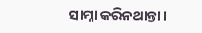ସାମ୍ନା କରିନଥାନ୍ତା।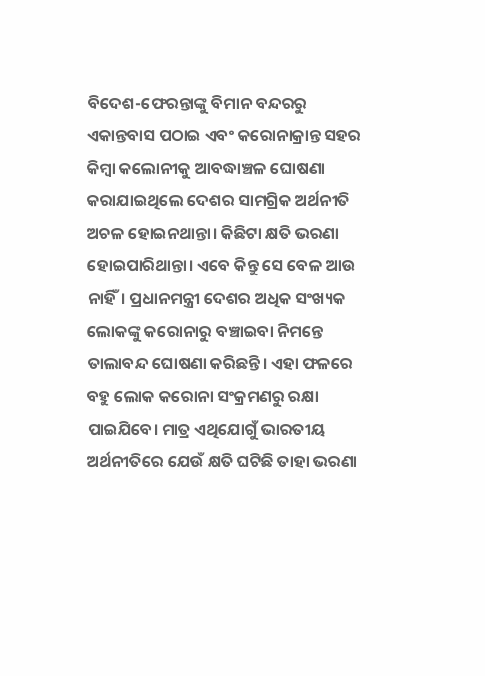ବିଦେଶ-ଫେରନ୍ତାଙ୍କୁ ବିମାନ ବନ୍ଦରରୁ ଏକାନ୍ତବାସ ପଠାଇ ଏବଂ କରୋନାକ୍ରାନ୍ତ ସହର କିମ୍ବା କଲୋନୀକୁ ଆବଦ୍ଧାଞ୍ଚଳ ଘୋଷଣା କରାଯାଇଥିଲେ ଦେଶର ସାମଗ୍ରିକ ଅର୍ଥନୀତି ଅଚଳ ହୋଇନଥାନ୍ତା। କିଛିଟା କ୍ଷତି ଭରଣା ହୋଇପାରିଥାନ୍ତା। ଏବେ କିନ୍ତୁ ସେ ବେଳ ଆଉ ନାହିଁ। ପ୍ରଧାନମନ୍ତ୍ରୀ ଦେଶର ଅଧିକ ସଂଖ୍ୟକ ଲୋକଙ୍କୁ କରୋନାରୁ ବଞ୍ଚାଇବା ନିମନ୍ତେ ତାଲାବନ୍ଦ ଘୋଷଣା କରିଛନ୍ତି। ଏହା ଫଳରେ ବହୁ ଲୋକ କରୋନା ସଂକ୍ରମଣରୁ ରକ୍ଷା ପାଇଯିବେ। ମାତ୍ର ଏଥିଯୋଗୁଁ ଭାରତୀୟ ଅର୍ଥନୀତିରେ ଯେଉଁ କ୍ଷତି ଘଟିଛି ତାହା ଭରଣା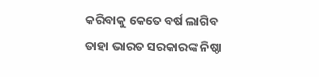କରିବାକୁ କେତେ ବର୍ଷ ଲାଗିବ ତାହା ଭାରତ ସରକାରଙ୍କ ନିଷ୍ଠା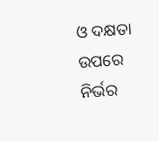ଓ ଦକ୍ଷତା ଉପରେ ନିର୍ଭର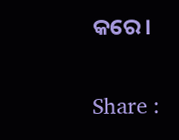କରେ।

Share :